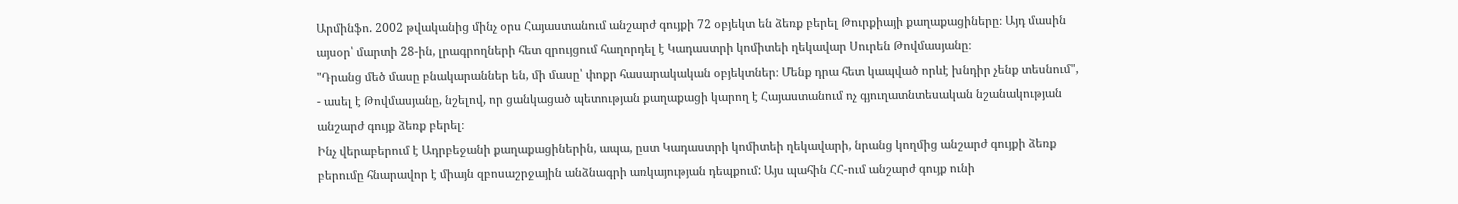Արմինֆո. 2002 թվականից մինչ օրս Հայաստանում անշարժ գույքի 72 օբյեկտ են ձեռք բերել Թուրքիայի քաղաքացիները։ Այդ մասին այսօր՝ մարտի 28-ին, լրագրողների հետ զրույցում հաղորդել է Կադաստրի կոմիտեի ղեկավար Սուրեն Թովմասյանը։
"Դրանց մեծ մասը բնակարաններ են, մի մասը՝ փոքր հասարակական օբյեկտներ։ Մենք դրա հետ կապված որևէ խնդիր չենք տեսնում", - ասել է Թովմասյանը, նշելով, որ ցանկացած պետության քաղաքացի կարող է Հայաստանում ոչ գյուղատնտեսական նշանակության անշարժ գույք ձեռք բերել։
Ինչ վերաբերում է Ադրբեջանի քաղաքացիներին, ապա, ըստ Կադաստրի կոմիտեի ղեկավարի, նրանց կողմից անշարժ գույքի ձեռք բերումը հնարավոր է միայն զբոսաշրջային անձնագրի առկայության դեպքում: Այս պահին ՀՀ-ում անշարժ գույք ունի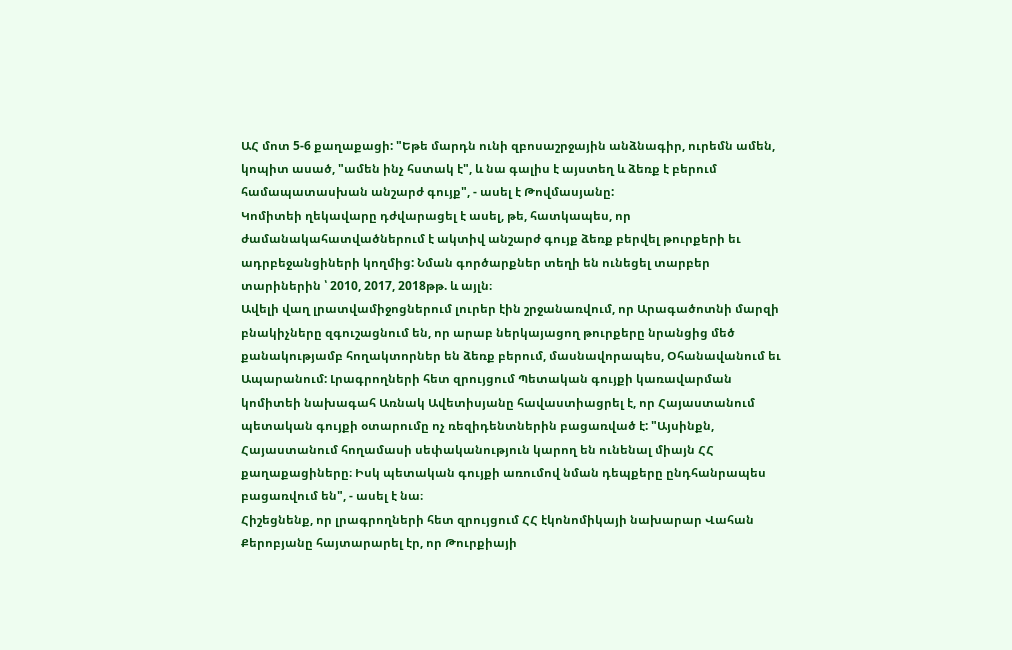ԱՀ մոտ 5-6 քաղաքացի: "Եթե մարդն ունի զբոսաշրջային անձնագիր, ուրեմն ամեն, կոպիտ ասած, "ամեն ինչ հստակ է", և նա գալիս է այստեղ և ձեռք է բերում համապատասխան անշարժ գույք", - ասել է Թովմասյանը:
Կոմիտեի ղեկավարը դժվարացել է ասել, թե, հատկապես, որ ժամանակահատվածներում է ակտիվ անշարժ գույք ձեռք բերվել թուրքերի եւ ադրբեջանցիների կողմից: Նման գործարքներ տեղի են ունեցել տարբեր տարիներին ՝ 2010, 2017, 2018թթ. և այլն։
Ավելի վաղ լրատվամիջոցներում լուրեր էին շրջանառվում, որ Արագածոտնի մարզի բնակիչները զգուշացնում են, որ արաբ ներկայացող թուրքերը նրանցից մեծ քանակությամբ հողակտորներ են ձեռք բերում, մասնավորապես, Օհանավանում եւ Ապարանում: Լրագրողների հետ զրույցում Պետական գույքի կառավարման կոմիտեի նախագահ Առնակ Ավետիսյանը հավաստիացրել է, որ Հայաստանում պետական գույքի օտարումը ոչ ռեզիդենտներին բացառված է: "Այսինքն, Հայաստանում հողամասի սեփականություն կարող են ունենալ միայն ՀՀ քաղաքացիները։ Իսկ պետական գույքի առումով նման դեպքերը ընդհանրապես բացառվում են", - ասել է նա։
Հիշեցնենք, որ լրագրողների հետ զրույցում ՀՀ էկոնոմիկայի նախարար Վահան Քերոբյանը հայտարարել էր, որ Թուրքիայի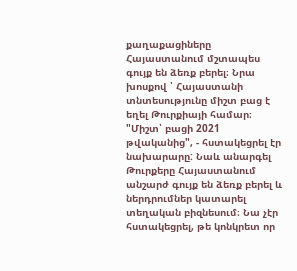քաղաքացիները Հայաստանում մշտապես գույք են ձեռք բերել։ Նրա խոսքով ՝ Հայաստանի տնտեսությունը միշտ բաց է եղել Թուրքիայի համար։ "Միշտ՝ բացի 2021 թվականից", - հստակեցրել էր նախարարը: Նաև անարգել Թուրքերը Հայաստանում անշարժ գույք են ձեռք բերել և ներդրումներ կատարել տեղական բիզնեսում։ Նա չէր հստակեցրել, թե կոնկրետ որ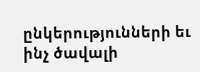ընկերությունների եւ ինչ ծավալի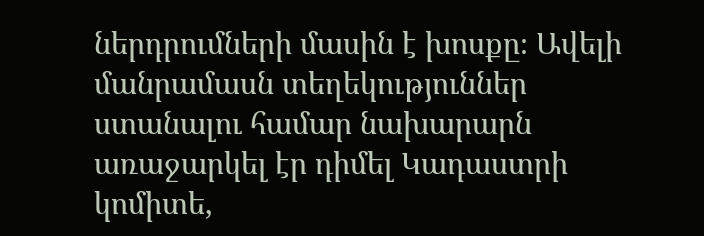ներդրումների մասին է խոսքը։ Ավելի մանրամասն տեղեկություններ ստանալու համար նախարարն առաջարկել էր դիմել Կադաստրի կոմիտե,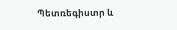Պետռեգիստր և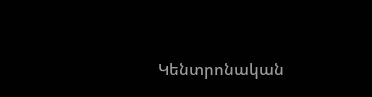Կենտրոնական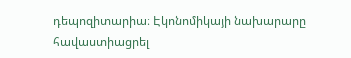դեպոզիտարիա։ Էկոնոմիկայի նախարարը հավաստիացրել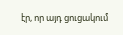էր, որ այդ ցուցակում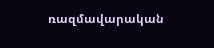ռազմավարական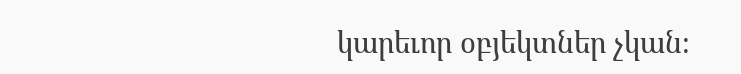կարեւոր օբյեկտներ չկան։